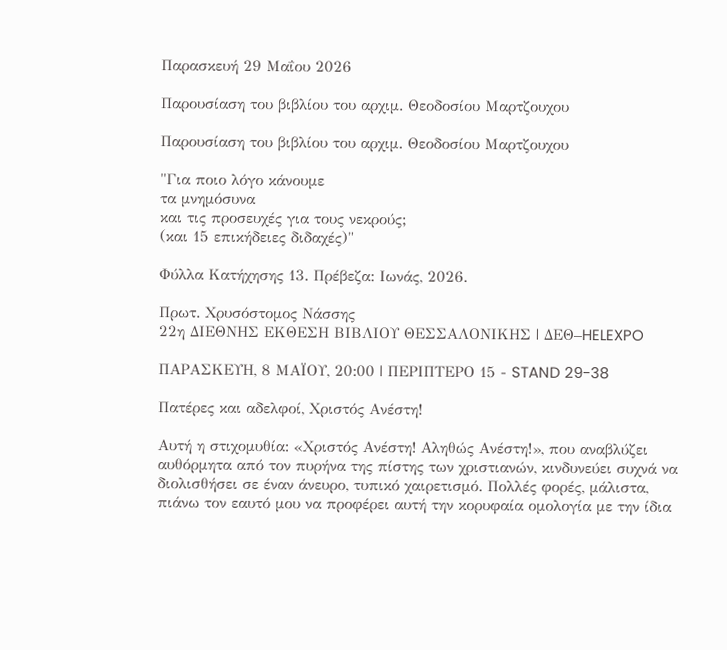Παρασκευή 29 Μαΐου 2026

Παρουσίαση του βιβλίου του αρχιμ. Θεοδοσίου Μαρτζουχου

Παρουσίαση του βιβλίου του αρχιμ. Θεοδοσίου Μαρτζουχου

"Για ποιο λόγο κάνουμε
τα μνημόσυνα
και τις προσευχές για τους νεκρούς;
(και 15 επικήδειες διδαχές)"

Φύλλα Κατήχησης 13. Πρέβεζα: Ιωνάς, 2026.

Πρωτ. Χρυσόστομος Νάσσης
22η ΔΙΕΘΝΗΣ ΕΚΘΕΣΗ ΒΙΒΛΙΟΥ ΘΕΣΣΑΛΟΝΙΚΗΣ | ΔΕΘ–HELEXPO

ΠΑΡΑΣΚΕΥΗ, 8 ΜΑΪΟΥ, 20:00 | ΠΕΡΙΠΤΕΡΟ 15 - STAND 29-38

Πατέρες και αδελφοί, Χριστός Ανέστη!

Αυτή η στιχομυθία: «Χριστός Ανέστη! Αληθώς Ανέστη!», που αναβλύζει αυθόρμητα από τον πυρήνα της πίστης των χριστιανών, κινδυνεύει συχνά να διολισθήσει σε έναν άνευρο, τυπικό χαιρετισμό. Πολλές φορές, μάλιστα, πιάνω τον εαυτό μου να προφέρει αυτή την κορυφαία ομολογία με την ίδια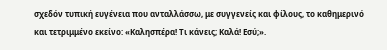σχεδόν τυπική ευγένεια που ανταλλάσσω, με συγγενείς και φίλους, το καθημερινό και τετριμμένο εκείνο: «Καλησπέρα! Τι κάνεις; Καλά! Εσύ;».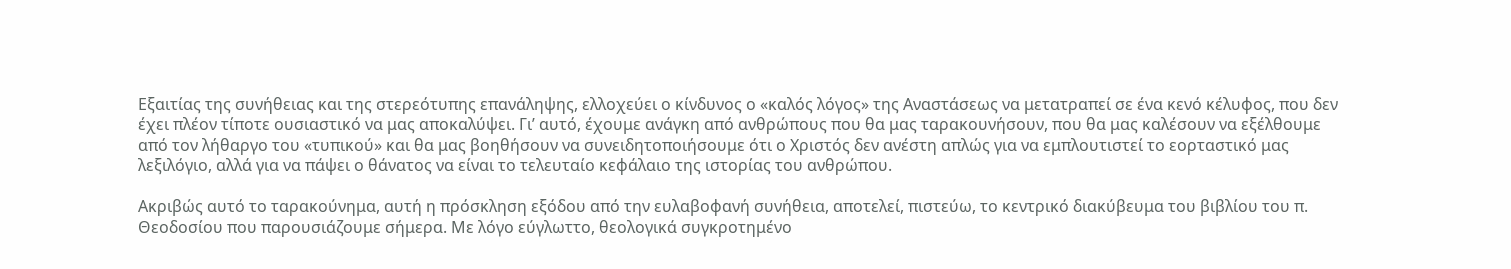Εξαιτίας της συνήθειας και της στερεότυπης επανάληψης, ελλοχεύει ο κίνδυνος ο «καλός λόγος» της Αναστάσεως να μετατραπεί σε ένα κενό κέλυφος, που δεν έχει πλέον τίποτε ουσιαστικό να μας αποκαλύψει. Γι’ αυτό, έχουμε ανάγκη από ανθρώπους που θα μας ταρακουνήσουν, που θα μας καλέσουν να εξέλθουμε από τον λήθαργο του «τυπικού» και θα μας βοηθήσουν να συνειδητοποιήσουμε ότι ο Χριστός δεν ανέστη απλώς για να εμπλουτιστεί το εορταστικό μας λεξιλόγιο, αλλά για να πάψει ο θάνατος να είναι το τελευταίο κεφάλαιο της ιστορίας του ανθρώπου.

Ακριβώς αυτό το ταρακούνημα, αυτή η πρόσκληση εξόδου από την ευλαβοφανή συνήθεια, αποτελεί, πιστεύω, το κεντρικό διακύβευμα του βιβλίου του π. Θεοδοσίου που παρουσιάζουμε σήμερα. Με λόγο εύγλωττο, θεολογικά συγκροτημένο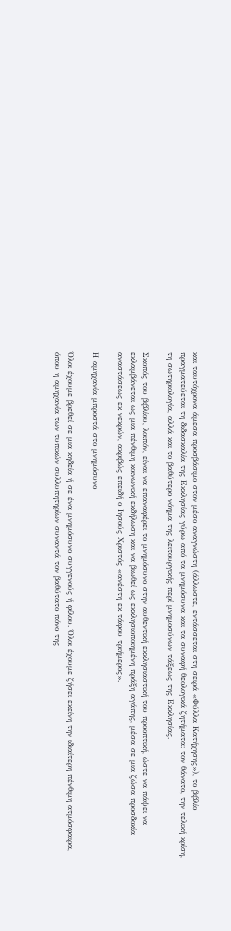και ταυτόχρονα άμεσα προσβάσιμο στον μέσο αναγνώστη (άλλωστε, εντάσσεται στη σειρά «Φύλλα Κατήχησης»), το βιβλίο πραγματεύεται τη διδασκαλία της Εκκλησίας γύρω από τα μνημόσυνα και τα συναφή θεολογικά ζητήματα: τον θάνατο, την τελική κρίση, τη σωτηριολογία, αλλά και το βαθύτερο νόημα της λειτουργικής περί μνημοσύνων τάξεως της Εκκλησίας.

Σκοπός του βιβλίου, λοιπόν, είναι να επαναφέρει το μνημόσυνο στην αυθεντική εκκλησιαστική του προοπτική, ώστε να πάψει να εκλαμβάνεται ως μια πένθιμη κοινωνική εκδήλωση και να βιωθεί ως εκκλησιοποιημένη πράξη αγάπης, μέσα σε μια ζώσα προσδοκία αναστάσεως εκ νεκρών, ακριβώς επειδή ο Ιησούς Χριστός «ανέστη εκ τάφου τριήμερος».

Η αμηχανία μπροστά στο μνημόσυνο

Όλοι έχουμε βρεθεί σε μια κηδεία ή σε ένα μνημόσυνο συγγενούς ή φίλου. Όλοι έχουμε ζήσει εκείνη την ιδιαίτερη πένθιμη ατμόσφαιρα, όπου η αμηχανία των τυπικών συλλυπητηρίων συναντά τον βαθύτατο πόνο της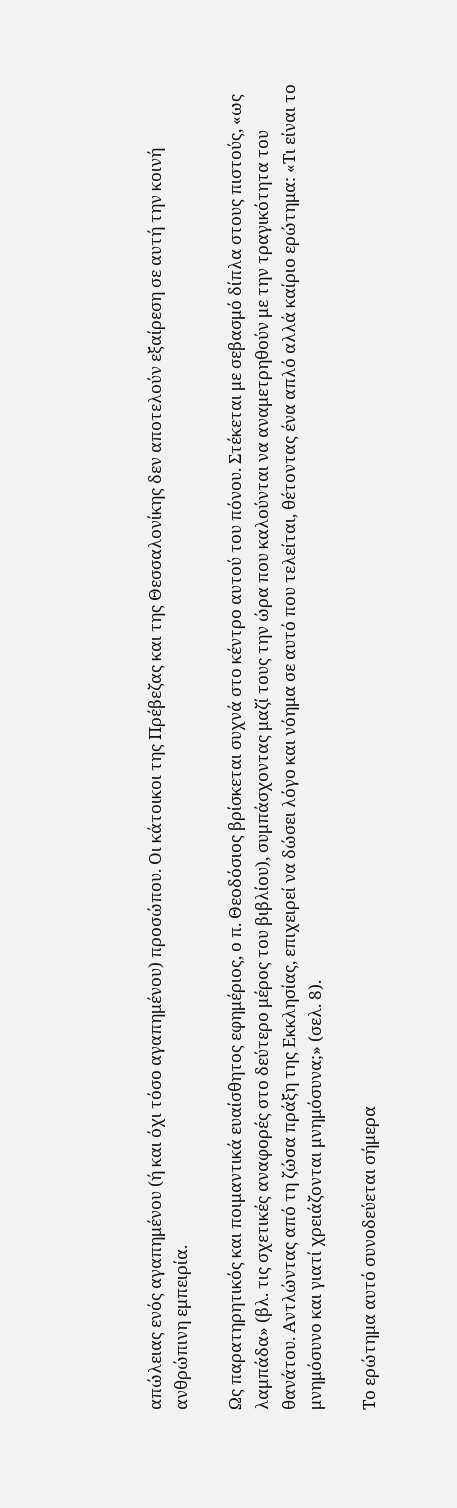απώλειας ενός αγαπημένου (ή και όχι τόσο αγαπημένου) προσώπου. Οι κάτοικοι της Πρέβεζας και της Θεσσαλονίκης δεν αποτελούν εξαίρεση σε αυτή την κοινή ανθρώπινη εμπειρία.

Ως παρατηρητικός και ποιμαντικά ευαίσθητος εφημέριος, ο π. Θεοδόσιος βρίσκεται συχνά στο κέντρο αυτού του πόνου. Στέκεται με σεβασμό δίπλα στους πιστούς, «ως λαμπάδα» (βλ. τις σχετικές αναφορές στο δεύτερο μέρος του βιβλίου), συμπάσχοντας μαζί τους την ώρα που καλούνται να αναμετρηθούν με την τραγικότητα του θανάτου. Αντλώντας από τη ζώσα πράξη της Εκκλησίας, επιχειρεί να δώσει λόγο και νόημα σε αυτό που τελείται, θέτοντας ένα απλό αλλά καίριο ερώτημα: «Τι είναι το μνημόσυνο και γιατί χρειάζονται μνημόσυνα;» (σελ. 8).

Το ερώτημα αυτό συνοδεύεται σήμερα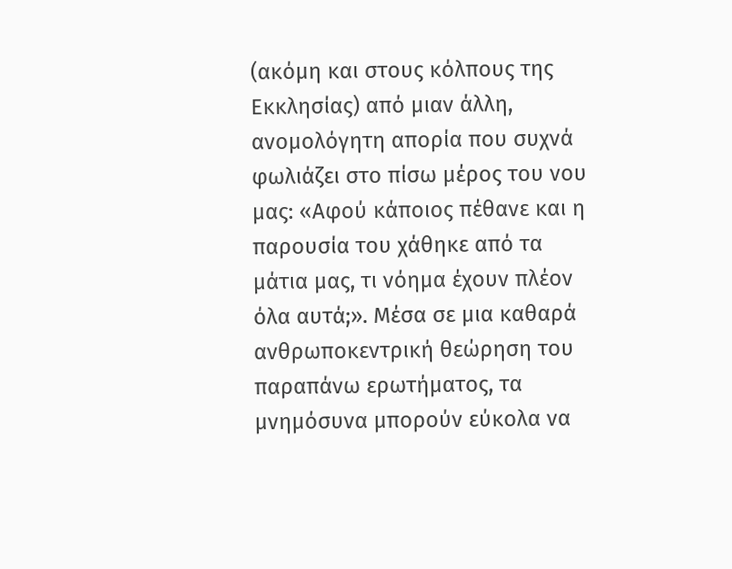(ακόμη και στους κόλπους της Εκκλησίας) από μιαν άλλη, ανομολόγητη απορία που συχνά φωλιάζει στο πίσω μέρος του νου μας: «Αφού κάποιος πέθανε και η παρουσία του χάθηκε από τα μάτια μας, τι νόημα έχουν πλέον όλα αυτά;». Μέσα σε μια καθαρά ανθρωποκεντρική θεώρηση του παραπάνω ερωτήματος, τα μνημόσυνα μπορούν εύκολα να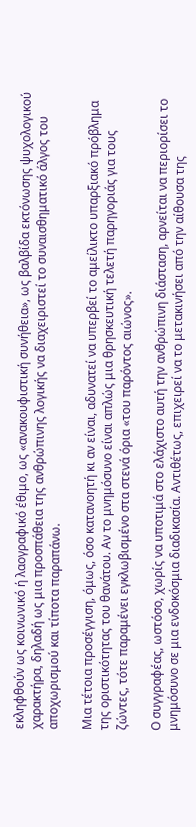εκληφθούν ως κοινωνικό ή λαογραφικό έθιμο, ως «ανακουφιστική συνήθεια», ως βαλβίδα εκτόνωσης ψυχολογικού χαρακτήρα, δηλαδή ως μια προσπάθεια της ανθρώπινης λογικής να διαχειριστεί το συναισθηματικό άλγος του αποχωρισμού και τίποτα παραπάνω.

Μια τέτοια προσέγγιση, όμως, όσο κατανοητή κι αν είναι, αδυνατεί να υπερβεί το αμείλικτο υπαρξιακό πρόβλημα της οριστικότητας του θανάτου. Αν το μνημόσυνο είναι απλώς μια θρησκευτική τελετή παρηγοριάς για τους ζώντες, τότε παραμένει εγκλωβισμένο στα στενά όρια «του παρόντος αιώνος».

Ο συγγραφέας, ωστόσο, χωρίς να υποτιμά στο ελάχιστο αυτή την ανθρώπινη διάσταση, αρνείται να περιορίσει το μνημόσυνο σε μια ενδοκόσμια διαδικασία. Αντιθέτως, επιχειρεί να το μετακινήσει από την αίθουσα της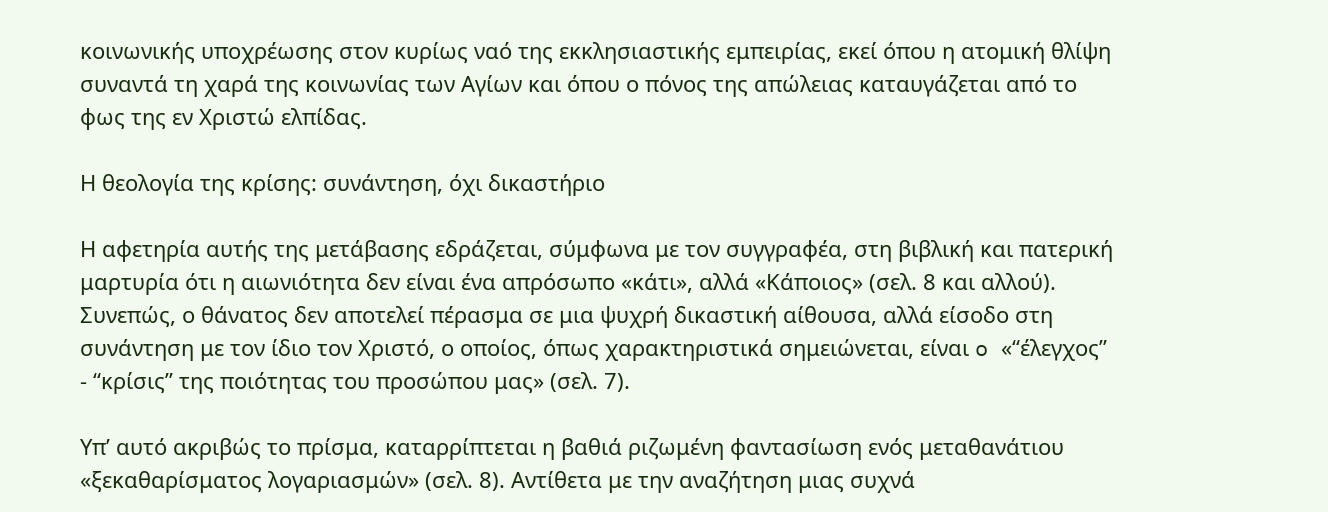κοινωνικής υποχρέωσης στον κυρίως ναό της εκκλησιαστικής εμπειρίας, εκεί όπου η ατομική θλίψη συναντά τη χαρά της κοινωνίας των Αγίων και όπου ο πόνος της απώλειας καταυγάζεται από το φως της εν Χριστώ ελπίδας.

Η θεολογία της κρίσης: συνάντηση, όχι δικαστήριο

Η αφετηρία αυτής της μετάβασης εδράζεται, σύμφωνα με τον συγγραφέα, στη βιβλική και πατερική μαρτυρία ότι η αιωνιότητα δεν είναι ένα απρόσωπο «κάτι», αλλά «Κάποιος» (σελ. 8 και αλλού). Συνεπώς, ο θάνατος δεν αποτελεί πέρασμα σε μια ψυχρή δικαστική αίθουσα, αλλά είσοδο στη συνάντηση με τον ίδιο τον Χριστό, ο οποίος, όπως χαρακτηριστικά σημειώνεται, είναι o «“έλεγχος” - “κρίσις” της ποιότητας του προσώπου μας» (σελ. 7).

Υπ’ αυτό ακριβώς το πρίσμα, καταρρίπτεται η βαθιά ριζωμένη φαντασίωση ενός μεταθανάτιου «ξεκαθαρίσματος λογαριασμών» (σελ. 8). Αντίθετα με την αναζήτηση μιας συχνά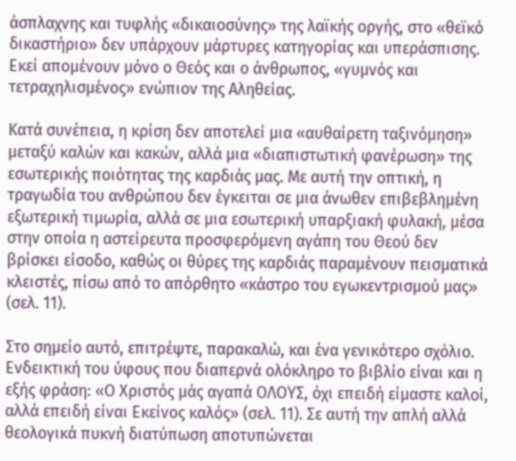άσπλαχνης και τυφλής «δικαιοσύνης» της λαϊκής οργής, στο «θεϊκό δικαστήριο» δεν υπάρχουν μάρτυρες κατηγορίας και υπεράσπισης. Εκεί απομένουν μόνο ο Θεός και ο άνθρωπος, «γυμνός και τετραχηλισμένος» ενώπιον της Αληθείας.

Κατά συνέπεια, η κρίση δεν αποτελεί μια «αυθαίρετη ταξινόμηση» μεταξύ καλών και κακών, αλλά μια «διαπιστωτική φανέρωση» της εσωτερικής ποιότητας της καρδιάς μας. Με αυτή την οπτική, η τραγωδία του ανθρώπου δεν έγκειται σε μια άνωθεν επιβεβλημένη εξωτερική τιμωρία, αλλά σε μια εσωτερική υπαρξιακή φυλακή, μέσα στην οποία η αστείρευτα προσφερόμενη αγάπη του Θεού δεν βρίσκει είσοδο, καθώς οι θύρες της καρδιάς παραμένουν πεισματικά κλειστές, πίσω από το απόρθητο «κάστρο του εγωκεντρισμού μας» (σελ. 11).

Στο σημείο αυτό, επιτρέψτε, παρακαλώ, και ένα γενικότερο σχόλιο. Ενδεικτική του ύφους που διαπερνά ολόκληρο το βιβλίο είναι και η εξής φράση: «Ο Χριστός μάς αγαπά ΟΛΟΥΣ, όχι επειδή είμαστε καλοί, αλλά επειδή είναι Εκείνος καλός» (σελ. 11). Σε αυτή την απλή αλλά θεολογικά πυκνή διατύπωση αποτυπώνεται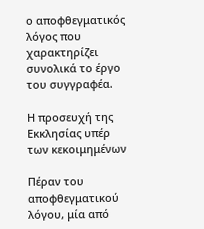ο αποφθεγματικός λόγος που χαρακτηρίζει συνολικά το έργο του συγγραφέα.

Η προσευχή της Εκκλησίας υπέρ των κεκοιμημένων

Πέραν του αποφθεγματικού λόγου, μία από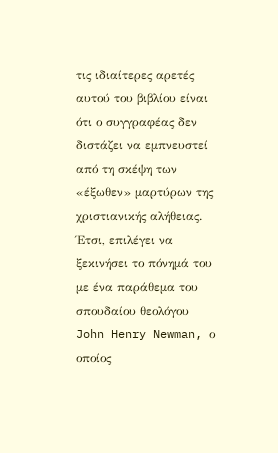τις ιδιαίτερες αρετές αυτού του βιβλίου είναι ότι ο συγγραφέας δεν διστάζει να εμπνευστεί από τη σκέψη των «έξωθεν» μαρτύρων της χριστιανικής αλήθειας. Έτσι, επιλέγει να ξεκινήσει το πόνημά του με ένα παράθεμα του σπουδαίου θεολόγου John Henry Newman, ο οποίος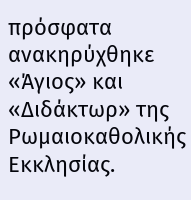πρόσφατα ανακηρύχθηκε «Άγιος» και «Διδάκτωρ» της Ρωμαιοκαθολικής Εκκλησίας.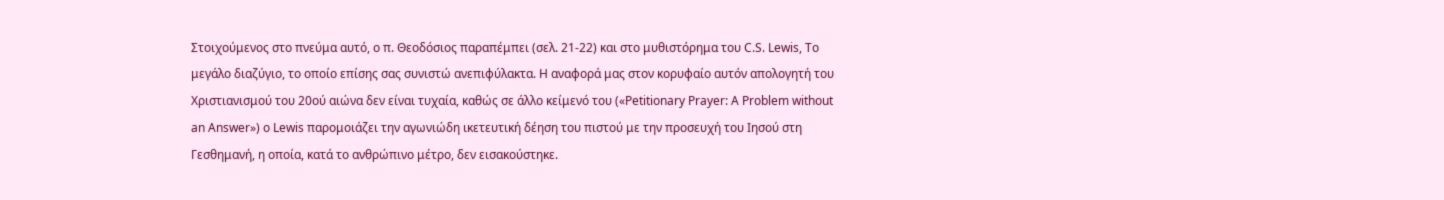Στοιχούμενος στο πνεύμα αυτό, ο π. Θεοδόσιος παραπέμπει (σελ. 21-22) και στο μυθιστόρημα του C.S. Lewis, Το μεγάλο διαζύγιο, το οποίο επίσης σας συνιστώ ανεπιφύλακτα. Η αναφορά μας στον κορυφαίο αυτόν απολογητή του Χριστιανισμού του 20ού αιώνα δεν είναι τυχαία, καθώς σε άλλο κείμενό του («Petitionary Prayer: A Problem without an Answer») ο Lewis παρομοιάζει την αγωνιώδη ικετευτική δέηση του πιστού με την προσευχή του Ιησού στη Γεσθημανή, η οποία, κατά το ανθρώπινο μέτρο, δεν εισακούστηκε.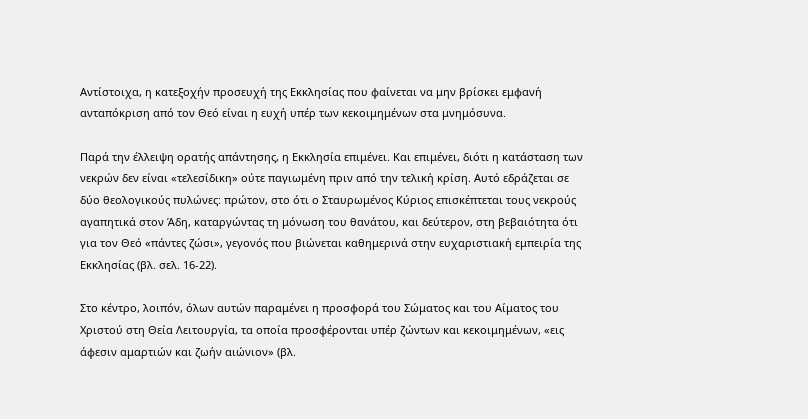Αντίστοιχα, η κατεξοχήν προσευχή της Εκκλησίας που φαίνεται να μην βρίσκει εμφανή ανταπόκριση από τον Θεό είναι η ευχή υπέρ των κεκοιμημένων στα μνημόσυνα.

Παρά την έλλειψη ορατής απάντησης, η Εκκλησία επιμένει. Και επιμένει, διότι η κατάσταση των νεκρών δεν είναι «τελεσίδικη» ούτε παγιωμένη πριν από την τελική κρίση. Αυτό εδράζεται σε δύο θεολογικούς πυλώνες: πρώτον, στο ότι ο Σταυρωμένος Κύριος επισκέπτεται τους νεκρούς αγαπητικά στον Άδη, καταργώντας τη μόνωση του θανάτου, και δεύτερον, στη βεβαιότητα ότι για τον Θεό «πάντες ζώσι», γεγονός που βιώνεται καθημερινά στην ευχαριστιακή εμπειρία της Εκκλησίας (βλ. σελ. 16-22).

Στο κέντρο, λοιπόν, όλων αυτών παραμένει η προσφορά του Σώματος και του Αίματος του Χριστού στη Θεία Λειτουργία, τα οποία προσφέρονται υπέρ ζώντων και κεκοιμημένων, «εις άφεσιν αμαρτιών και ζωήν αιώνιον» (βλ.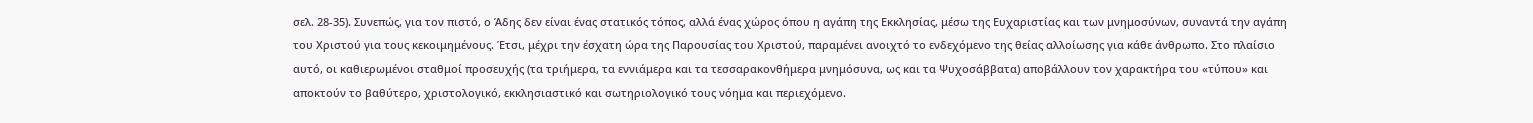σελ. 28-35). Συνεπώς, για τον πιστό, ο Άδης δεν είναι ένας στατικός τόπος, αλλά ένας χώρος όπου η αγάπη της Εκκλησίας, μέσω της Ευχαριστίας και των μνημοσύνων, συναντά την αγάπη του Χριστού για τους κεκοιμημένους. Έτσι, μέχρι την έσχατη ώρα της Παρουσίας του Χριστού, παραμένει ανοιχτό το ενδεχόμενο της θείας αλλοίωσης για κάθε άνθρωπο. Στο πλαίσιο αυτό, οι καθιερωμένοι σταθμοί προσευχής (τα τριήμερα, τα εννιάμερα και τα τεσσαρακονθήμερα μνημόσυνα, ως και τα Ψυχοσάββατα) αποβάλλουν τον χαρακτήρα του «τύπου» και αποκτούν το βαθύτερο, χριστολογικό, εκκλησιαστικό και σωτηριολογικό τους νόημα και περιεχόμενο.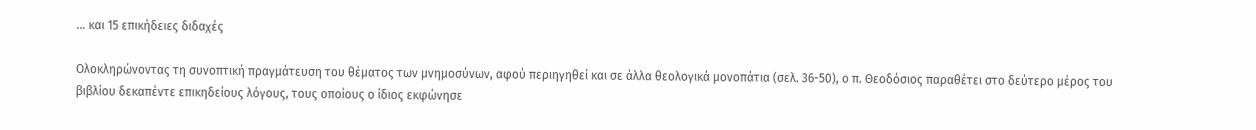… και 15 επικήδειες διδαχές

Ολοκληρώνοντας τη συνοπτική πραγμάτευση του θέματος των μνημοσύνων, αφού περιηγηθεί και σε άλλα θεολογικά μονοπάτια (σελ. 36-50), ο π. Θεοδόσιος παραθέτει στο δεύτερο μέρος του βιβλίου δεκαπέντε επικηδείους λόγους, τους οποίους ο ίδιος εκφώνησε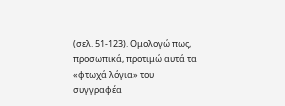(σελ. 51-123). Ομολογώ πως, προσωπικά, προτιμώ αυτά τα «φτωχά λόγια» του συγγραφέα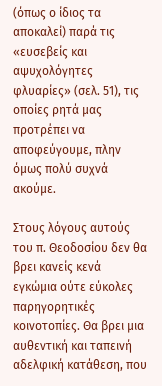(όπως ο ίδιος τα αποκαλεί) παρά τις «ευσεβείς και αψυχολόγητες φλυαρίες» (σελ. 51), τις οποίες ρητά μας προτρέπει να αποφεύγουμε, πλην όμως πολύ συχνά ακούμε.

Στους λόγους αυτούς του π. Θεοδοσίου δεν θα βρει κανείς κενά εγκώμια ούτε εύκολες παρηγορητικές κοινοτοπίες. Θα βρει μια αυθεντική και ταπεινή αδελφική κατάθεση, που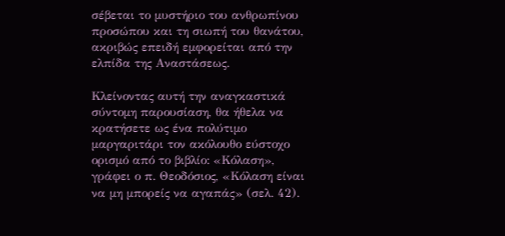σέβεται το μυστήριο του ανθρωπίνου προσώπου και τη σιωπή του θανάτου, ακριβώς επειδή εμφορείται από την ελπίδα της Αναστάσεως.

Κλείνοντας αυτή την αναγκαστικά σύντομη παρουσίαση, θα ήθελα να κρατήσετε ως ένα πολύτιμο μαργαριτάρι τον ακόλουθο εύστοχο ορισμό από το βιβλίο: «Κόλαση», γράφει ο π. Θεοδόσιος, «Κόλαση είναι να μη μπορείς να αγαπάς» (σελ. 42).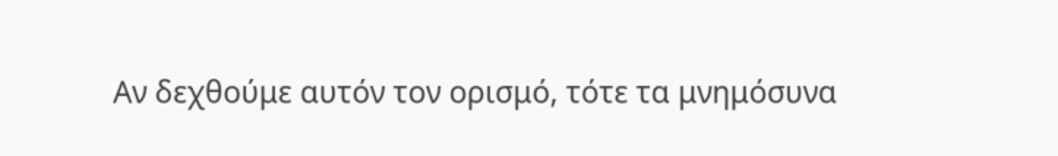Αν δεχθούμε αυτόν τον ορισμό, τότε τα μνημόσυνα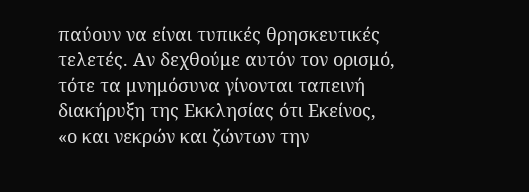παύουν να είναι τυπικές θρησκευτικές τελετές. Αν δεχθούμε αυτόν τον ορισμό, τότε τα μνημόσυνα γίνονται ταπεινή διακήρυξη της Εκκλησίας ότι Εκείνος, «ο και νεκρών και ζώντων την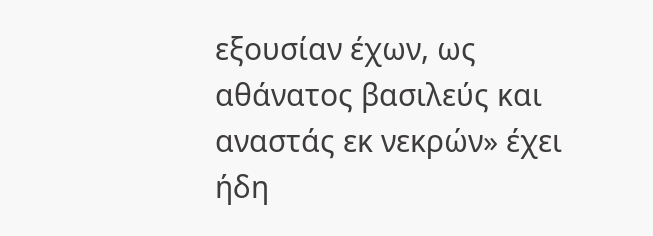εξουσίαν έχων, ως αθάνατος βασιλεύς και αναστάς εκ νεκρών» έχει ήδη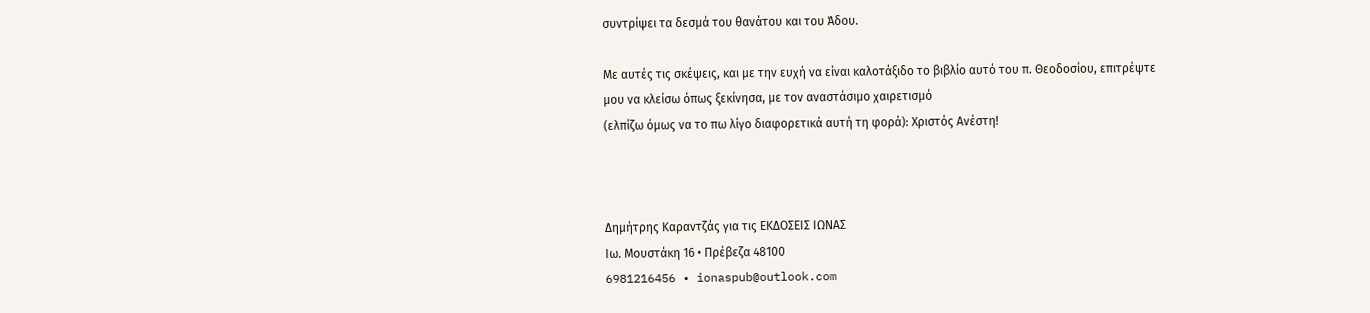συντρίψει τα δεσμά του θανάτου και του Άδου.

Με αυτές τις σκέψεις, και με την ευχή να είναι καλοτάξιδο το βιβλίο αυτό του π. Θεοδοσίου, επιτρέψτε μου να κλείσω όπως ξεκίνησα, με τον αναστάσιμο χαιρετισμό
(ελπίζω όμως να το πω λίγο διαφορετικά αυτή τη φορά): Χριστός Ανέστη!



Δημήτρης Καραντζάς για τις ΕΚΔΟΣΕΙΣ ΙΩΝΑΣ
Ιω. Μουστάκη 16 • Πρέβεζα 48100
6981216456 • ionaspub@outlook.com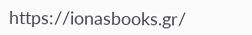https://ionasbooks.gr/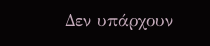Δεν υπάρχουν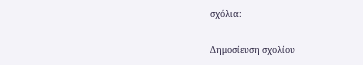σχόλια:

Δημοσίευση σχολίου